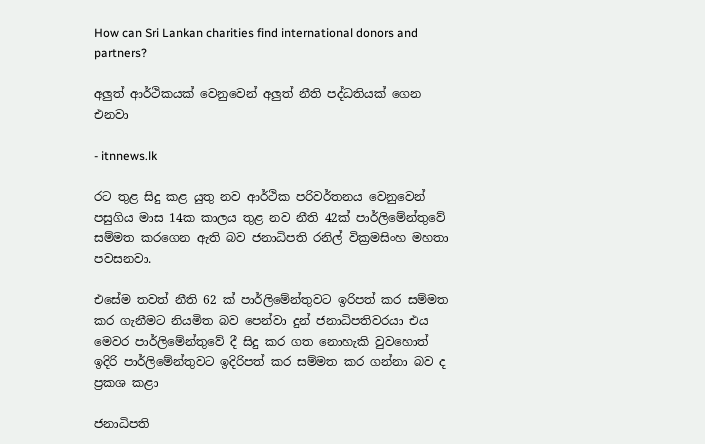How can Sri Lankan charities find international donors and partners?

අලුත් ආර්ථිකයක් වෙනුවෙන් අලුත් නීති පද්ධතියක් ගෙන එනවා

- itnnews.lk

රට තුළ සිදු කළ යුතු නව ආර්ථික පරිවර්තනය වෙනුවෙන් පසුගිය මාස 14ක කාලය තුළ නව නීති 42ක් පාර්ලිමේන්තුවේ සම්මත කරගෙන ඇති බව ජනාධිපති රනිල් වික්‍රමසිංහ මහතා පවසනවා.

එසේම තවත් නීති 62 ක් පාර්ලිමේන්තුවට ඉරිපත් කර සම්මත කර ගැනීමට නියමිත බව පෙන්වා දුන් ජනාධිපතිවරයා එය මෙවර පාර්ලිමේන්තුවේ දී සිදු කර ගත නොහැකි වුවහොත් ඉදිරි පාර්ලිමේන්තුවට ඉදිරිපත් කර සම්මත කර ගන්නා බව ද ප්‍රකශ කළා

ජනාධිපති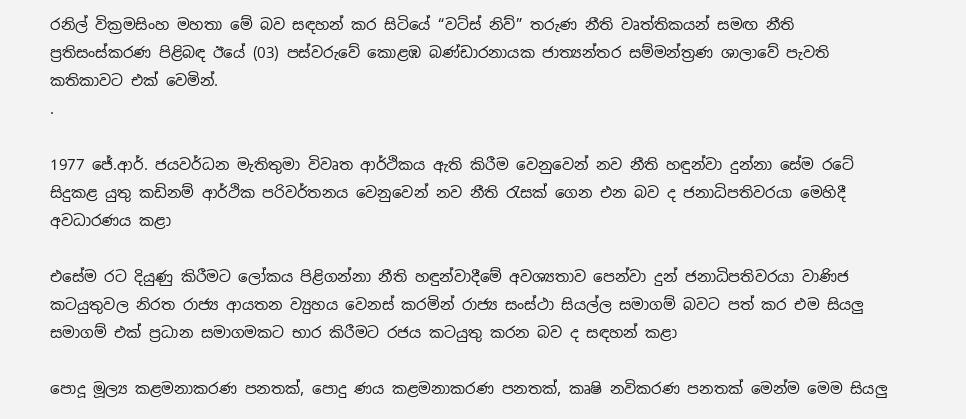රනිල් වික්‍රමසිංහ මහතා මේ බව සඳහන් කර සිටියේ “වට්ස් නිව්” තරුණ නීති වෘත්තිකයන් සමඟ නීති ප්‍රතිසංස්කරණ පිළිබඳ ඊයේ (03) පස්වරුවේ කොළඹ බණ්ඩාරනායක ජාත්‍යන්තර සම්මන්ත්‍රණ ශාලාවේ පැවති කතිකාවට එක් වෙමින්.
.

1977 ජේ.ආර්. ජයවර්ධන මැතිතුමා විවෘත ආර්ථිකය ඇති කිරීම වෙනුවෙන් නව නීති හඳුන්වා දුන්නා සේම රටේ සිදුකළ යුතු කඩිනම් ආර්ථික පරිවර්තනය වෙනුවෙන් නව නීති රැසක් ගෙන එන බව ද ජනාධිපතිවරයා මෙහිදී අවධාරණය කළා

එසේම රට දියුණු කිරීමට ලෝකය පිළිගන්නා නීති හඳුන්වාදීමේ අවශ්‍යතාව පෙන්වා දුන් ජනාධිපතිවරයා වාණිජ කටයුතුවල නිරත රාජ්‍ය ආයතන ව්‍යුහය වෙනස් කරමින් රාජ්‍ය සංස්ථා සියල්ල සමාගම් බවට පත් කර එම සියලු සමාගම් එක් ප්‍රධාන සමාගමකට භාර කිරීමට රජය කටයුතු කරන බව ද සඳහන් කළා

පොදූ මූල්‍ය කළමනාකරණ පනතක්, පොදු ණය කළමනාකරණ පනතක්, කෘෂි නවිකරණ පනතක් මෙන්ම මෙම සියලු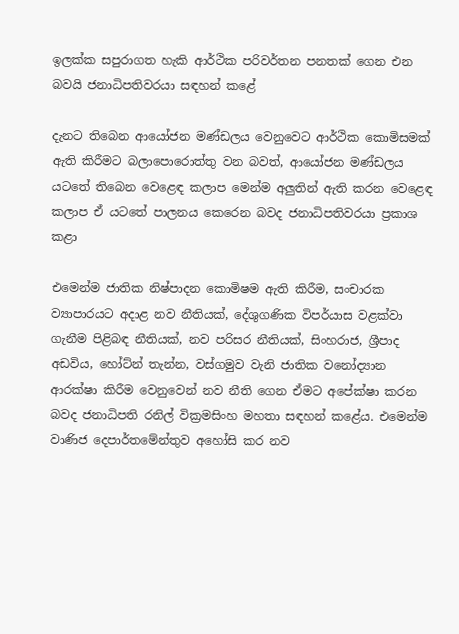ඉලක්ක සපුරාගත හැකි ආර්ථික පරිවර්තන පනතක් ගෙන එන බවයි ජනාධිපතිවරයා සඳහන් කළේ

දැනට තිබෙන ආයෝජන මණ්ඩලය වෙනුවෙට ආර්ථික කොමිසමක් ඇති කිරීමට බලාපොරොත්තු වන බවත්, ආයෝජන මණ්ඩලය යටතේ තිබෙන වෙළෙඳ කලාප මෙන්ම අලුතින් ඇති කරන වෙළෙඳ කලාප ඒ යටතේ පාලනය කෙරෙන බවද ජනාධිපතිවරයා ප්‍රකාශ කළා

එමෙන්ම ජාතික නිෂ්පාදන කොමිෂම ඇති කිරීම, සංචාරක ව්‍යාපාරයට අදාළ නව නීතියක්, දේශුගණික විපර්යාස වළක්වා ගැනීම පිළිබඳ නීතියක්, නව පරිසර නීතියක්, සිංහරාජ, ශ්‍රීපාද අඩවිය, හෝට්න් තැන්න, වස්ගමුව වැනි ජාතික වනෝද්‍යාන ආරක්ෂා කිරීම වෙනුවෙන් නව නීති ගෙන ඒමට අපේක්ෂා කරන බවද ජනාධිපති රනිල් වික්‍රමසිංහ මහතා සඳහන් කළේය. එමෙන්ම වාණිජ දෙපාර්තමේන්තුව අහෝසි කර නව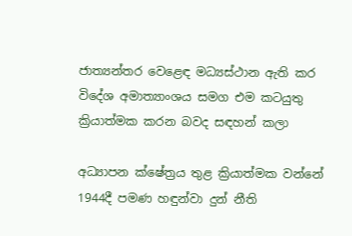ජාත්‍යන්තර වෙළෙඳ මධ්‍යස්ථාන ඇති කර විදේශ අමාත්‍යාංශය සමග එම කටයුතු ක්‍රියාත්මක කරන බවද සඳහන් කලා

අධ්‍යාපන ක්ෂේත්‍රය තුළ ක්‍රියාත්මක වන්නේ 1944දී පමණ හඳුන්වා දුන් නීති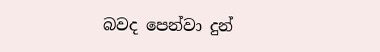බවද පෙන්වා දුන්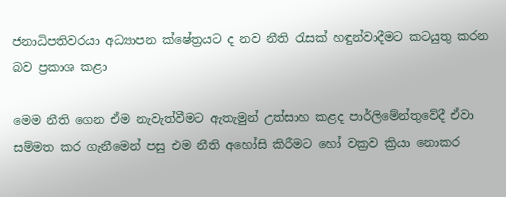ජනාධිපතිවරයා අධ්‍යාපන ක්ෂේත්‍රයට ද නව නීති රැසක් හඳුන්වාදීමට කටයුතු කරන බව ප්‍රකාශ කළා

මෙම නීති ගෙන ඒම නැවැත්වීමට ඇතැමුන් උත්සාහ කළද පාර්ලිමේන්තුවේදී ඒවා සම්මත කර ගැනීමෙන් පසු එම නීති අහෝසි කිරීමට හෝ වක්‍රව ක්‍රියා නොකර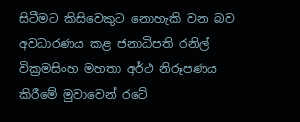සිටීමට කිසිවෙකුට නොහැකි වන බව අවධාරණය කළ ජනාධිපති රනිල් වික්‍රමසිංහ මහතා අර්ථ නිරූපණය කිරීමේ මුවාවෙන් රටේ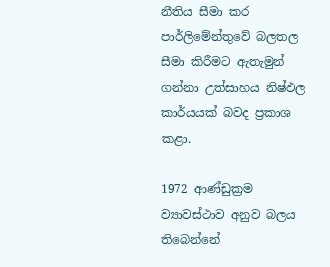නීතිය සීමා කර පාර්ලිමේන්තුවේ බලතල සීමා කිරීමට ඇතැමුන් ගන්නා උත්සාහය නිෂ්ඵල කාර්යයක් බවද ප්‍රකාශ කළා.

1972 ආණ්ඩුක්‍රම ව්‍යාවස්ථාව අනුව බලය තිබෙන්නේ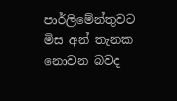පාර්ලිමේන්තුවට මිස අන් තැනක නොවන බවද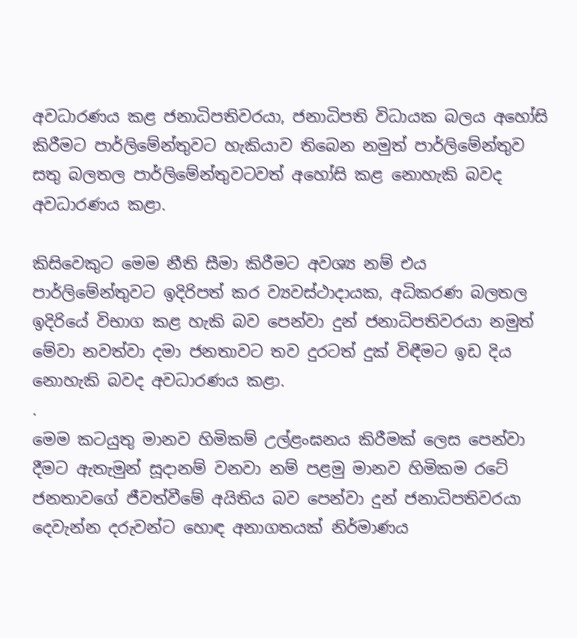අවධාරණය කළ ජනාධිපතිවරයා, ජනාධිපති විධායක බලය අහෝසි කිරීමට පාර්ලිමේන්තුවට හැකියාව තිබෙන නමුත් පාර්ලිමේන්තුව සතු බලතල පාර්ලිමේන්තුවටවත් අහෝසි කළ නොහැකි බවද අවධාරණය කළා.

කිසිවෙකුට මෙම නීති සීමා කිරීමට අවශ්‍ය නම් එය පාර්ලිමේන්තුවට ඉදිරිපත් කර ව්‍යවස්ථාදායක, අධිකරණ බලතල ඉදිරියේ විභාග කළ හැකි බව පෙන්වා දුන් ජනාධිපතිවරයා නමුත් මේවා නවත්වා දමා ජනතාවට තව දුරටත් දුක් විඳීමට ඉඩ දිය නොහැකි බවද අවධාරණය කළා.
.
මෙම කටයුතු මානව හිමිකම් උල්ළංඝනය කිරීමක් ලෙස පෙන්වා දීමට ඇතැමුන් සූදානම් වනවා නම් පළමු මානව හිමිකම රටේ ජනතාවගේ ජීවත්වීමේ අයිතිය බව පෙන්වා දුන් ජනාධිපතිවරයා දෙවැන්න දරුවන්ට හොඳ අනාගතයක් නිර්මාණය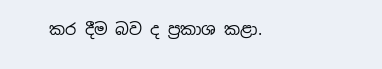කර දීම බව ද ප්‍රකාශ කළා.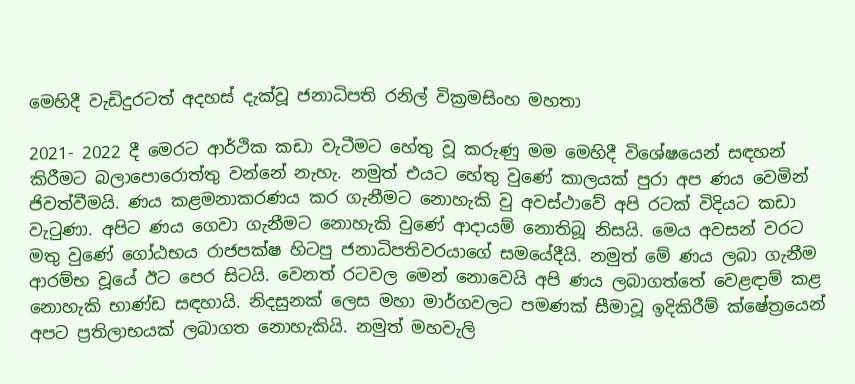මෙහිදී වැඩිදුරටත් අදහස් දැක්වූ ජනාධිපති රනිල් වික්‍රමසිංහ මහතා

2021- 2022 දී මෙරට ආර්ථික කඩා වැටීමට හේතු වූ කරුණු මම මෙහිදී විශේෂයෙන් සඳහන් කිරීමට බලාපොරොත්තු වන්නේ නැහැ. නමුත් එයට හේතු වුණේ කාලයක් පුරා අප ණය වෙමින් ජිවත්වීමයි. ණය කළමනාකරණය කර ගැනීමට නොහැකි වු අවස්ථාවේ අපි රටක් විදියට කඩා වැටුණා. අපිට ණය ගෙවා ගැනීමට නොහැකි වුණේ ආදායම් නොතිබූ නිසයි. මෙය අවසන් වරට මතු වුණේ ගෝඨභය රාජපක්ෂ හිටපු ජනාධිපතිවරයාගේ සමයේදීයි. නමුත් මේ ණය ලබා ගැනීම ආරම්භ වූයේ ඊට පෙර සිටයි. වෙනත් රටවල මෙන් නොවෙයි අපි ණය ලබාගත්තේ වෙළඳාම් කළ නොහැකි භාණ්ඩ සඳහායි. නිදසුනක් ලෙස මහා මාර්ගවලට පමණක් සීමාවූ ඉදිකිරීම් ක්ෂේත්‍රයෙන් අපට ප්‍රතිලාභයක් ලබාගත නොහැකියි. නමුත් මහවැලි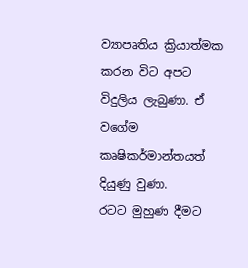ව්‍යාපෘතිය ක්‍රියාත්මක කරන විට අපට විදුලිය ලැබුණා. ඒ වගේම කෘෂිකර්මාන්තයත් දියුණු වුණා.
රටට මුහුණ දීමට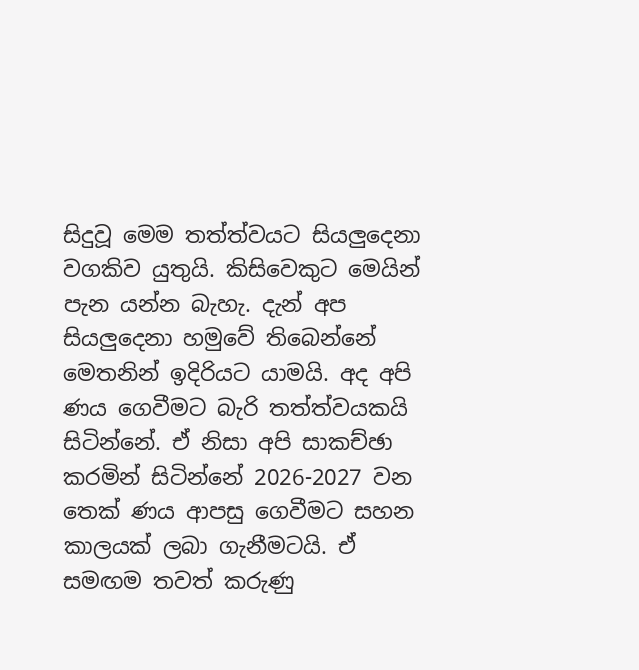සිදුවූ මෙම තත්ත්වයට සියලුදෙනා වගකිව යුතුයි. කිසිවෙකුට මෙයින් පැන යන්න බැහැ. දැන් අප සියලුදෙනා හමුවේ තිබෙන්නේ මෙතනින් ඉදිරියට යාමයි. අද අපි ණය ගෙවීමට බැරි තත්ත්වයකයි සිටින්නේ. ඒ නිසා අපි සාකච්ඡා කරමින් සිටින්නේ 2026-2027 වන තෙක් ණය ආපසු ගෙවීමට සහන කාලයක් ලබා ගැනීමටයි. ඒ සමඟම තවත් කරුණු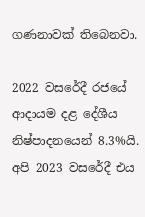ගණනාවක් තිබෙනවා.

2022 වසරේදී රජයේ ආදායම දළ දේශීය නිෂ්පාදනයෙන් 8.3%යි. අපි 2023 වසරේදී එය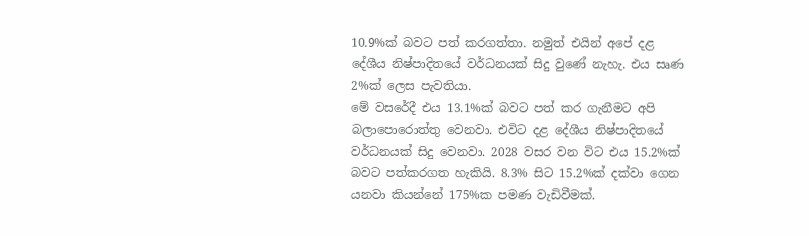10.9%ක් බවට පත් කරගත්තා. නමුත් එයින් අපේ දළ දේශීය නිෂ්පාදිතයේ වර්ධනයක් සිදු වුණේ නැහැ. එය සෘණ 2%ක් ලෙස පැවතියා.
මේ වසරේදී එය 13.1%ක් බවට පත් කර ගැනීමට අපි බලාපොරොත්තු වෙනවා. එවිට දළ දේශීය නිෂ්පාදිතයේ වර්ධනයක් සිදු වෙනවා. 2028 වසර වන විට එය 15.2%ක් බවට පත්කරගත හැකියි. 8.3% සිට 15.2%ක් දක්වා ගෙන යනවා කියන්නේ 175%ක පමණ වැඩිවීමක්.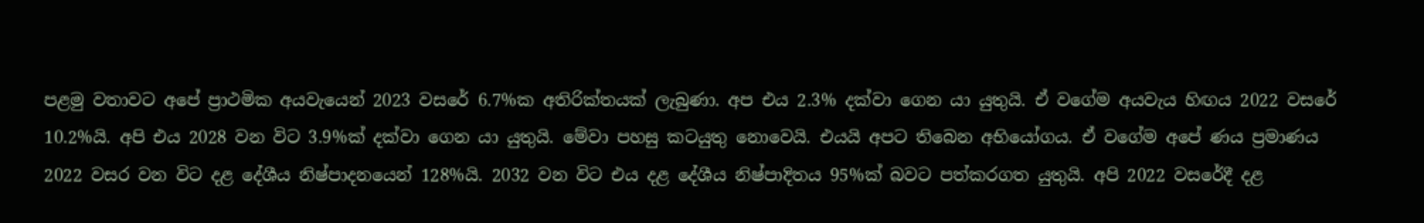පළමු වතාවට අපේ ප්‍රාථමික අයවැයෙන් 2023 වසරේ 6.7%ක අතිරික්තයක් ලැබුණා. අප එය 2.3% දක්වා ගෙන යා යුතුයි. ඒ වගේම අයවැය හිඟය 2022 වසරේ 10.2%යි. අපි එය 2028 වන විට 3.9%ක් දක්වා ගෙන යා යුතුයි. මේවා පහසු කටයුතු නොවෙයි. එයයි අපට තිබෙන අභියෝගය. ඒ වගේම අපේ ණය ප්‍රමාණය 2022 වසර වන විට දළ දේශීය නිෂ්පාදනයෙන් 128%යි. 2032 වන විට එය දළ දේශීය නිෂ්පාදිතය 95%ක් බවට පත්කරගත යුතුයි. අපි 2022 වසරේදී දළ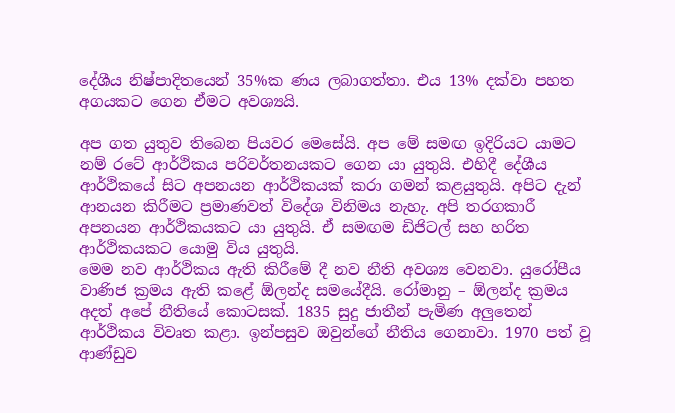දේශීය නිෂ්පාදිතයෙන් 35%ක ණය ලබාගත්තා. එය 13% දක්වා පහත අගයකට ගෙන ඒමට අවශ්‍යයි.

අප ගත යුතුව තිබෙන පියවර මෙසේයි. අප මේ සමඟ ඉදිරියට යාමට නම් රටේ ආර්ථිකය පරිවර්තනයකට ගෙන යා යුතුයි. එහිදී දේශීය ආර්ථිකයේ සිට අපනයන ආර්ථිකයක් කරා ගමන් කළයුතුයි. අපිට දැන් ආනයන කිරීමට ප්‍රමාණවත් විදේශ විනිමය නැහැ. අපි තරගකාරී අපනයන ආර්ථිකයකට යා යුතුයි. ඒ සමඟම ඩිජිටල් සහ හරිත ආර්ථිකයකට යොමු විය යුතුයි.
මෙම නව ආර්ථිකය ඇති කිරීමේ දී නව නීති අවශ්‍ය වෙනවා. යුරෝපීය වාණිජ ක්‍රමය ඇති කළේ ඕලන්ද සමයේදීයි. රෝමානු – ඕලන්ද ක්‍රමය අදත් අපේ නීතියේ කොටසක්. 1835 සුදු ජාතීන් පැමිණ අලුතෙන් ආර්ථිකය විවෘත කළා. ඉන්පසුව ඔවුන්ගේ නීතිය ගෙනාවා. 1970 පත් වූ ආණ්ඩුව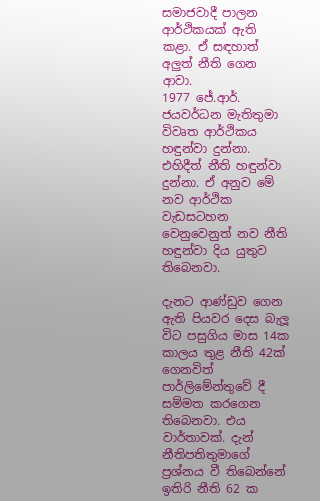සමාජවාදී පාලන ආර්ථිකයක් ඇති කළා. ඒ සඳහාත් අලුත් නීති ගෙන ආවා.
1977 ජේ.ආර්. ජයවර්ධන මැතිතුමා විවෘත ආර්ථිකය හඳුන්වා දුන්නා. එහිදීත් නීති හඳුන්වා දුන්නා. ඒ අනුව මේ නව ආර්ථික වැඩසටහන වෙනුවෙනුත් නව නීති හඳුන්වා දිය යුතුව තිබෙනවා.

දැනට ආණ්ඩුව ගෙන ඇති පියවර දෙස බැලූ විට පසුගිය මාස 14ක කාලය තුළ නීති 42ක් ගෙනවිත් පාර්ලිමේන්තුවේ දී සම්මත කරගෙන තිබෙනවා. එය වාර්තාවක්. දැන් නීතිපතිතුමාගේ ප්‍රශ්නය වී තිබෙන්නේ ඉතිරි නීති 62 ක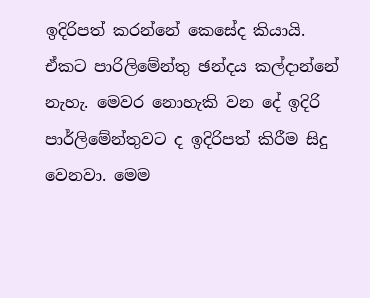ඉදිරිපත් කරන්නේ කෙසේද කියායි. ඒකට පාරිලිමේන්තු ඡන්දය කල්දාන්නේ නැහැ. මෙවර නොහැකි වන දේ ඉදිරි පාර්ලිමේන්තුවට ද ඉදිරිපත් කිරීම සිදු වෙනවා. මෙම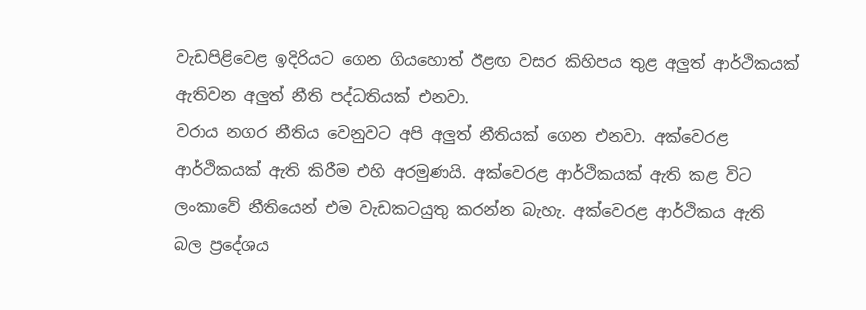වැඩපිළිවෙළ ඉදිරියට ගෙන ගියහොත් ඊළඟ වසර කිහිපය තුළ අලුත් ආර්ථිකයක් ඇතිවන අලුත් නීති පද්ධතියක් එනවා.
වරාය නගර නීතිය වෙනුවට අපි අලුත් නීතියක් ගෙන එනවා. අක්වෙරළ ආර්ථිකයක් ඇති කිරීම එහි අරමුණයි. අක්වෙරළ ආර්ථිකයක් ඇති කළ විට ලංකාවේ නීතියෙන් එම වැඩකටයුතු කරන්න බැහැ. අක්වෙරළ ආර්ථිකය ඇති බල ප්‍රදේශය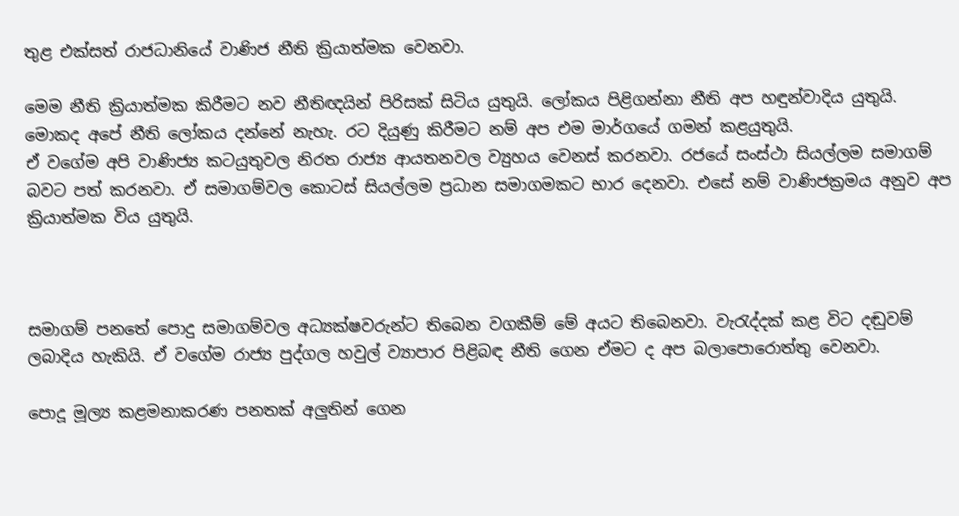තුළ එක්සත් රාජධානියේ වාණිජ නීති ක්‍රියාත්මක වෙනවා.

මෙම නීති ක්‍රියාත්මක කිරීමට නව නීතිඥයින් පිරිසක් සිටිය යුතුයි. ලෝකය පිළිගන්නා නීති අප හඳුන්වාදිය යුතුයි. මොකද අපේ නීති ලෝකය දන්නේ නැහැ. රට දියුණු කිරීමට නම් අප එම මාර්ගයේ ගමන් කළයුතුයි.
ඒ වගේම අපි වාණිජ්‍ය කටයුතුවල නිරත රාජ්‍ය ආයතනවල ව්‍යුහය වෙනස් කරනවා. රජයේ සංස්ථා සියල්ලම සමාගම් බවට පත් කරනවා. ඒ සමාගම්වල කොටස් සියල්ලම ප්‍රධාන සමාගමකට භාර දෙනවා. එසේ නම් වාණිජක්‍රමය අනුව අප ක්‍රියාත්මක විය යුතුයි.



සමාගම් පනතේ පොදු සමාගම්වල අධ්‍යක්ෂවරුන්ට තිබෙන වගකීම් මේ අයට තිබෙනවා. වැරැද්දක් කළ විට දඬුවම් ලබාදිය හැකියි. ඒ වගේම රාජ්‍ය පුද්ගල හවුල් ව්‍යාපාර පිළිබඳ නීති ගෙන ඒමට ද අප බලාපොරොත්තු වෙනවා.

පොදූ මූල්‍ය කළමනාකරණ පනතක් අලුතින් ගෙන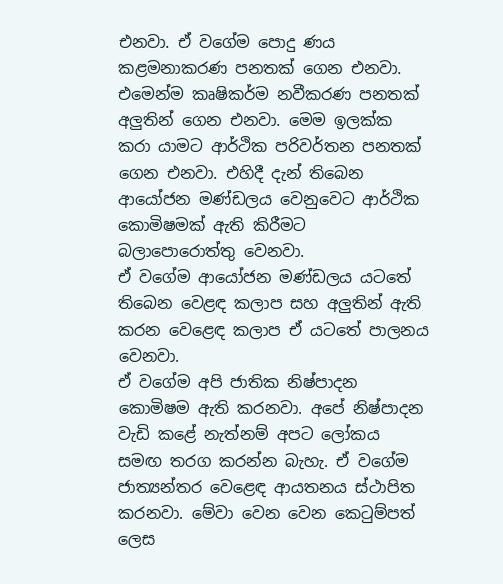එනවා. ඒ වගේම පොදු ණය කළමනාකරණ පනතක් ගෙන එනවා. එමෙන්ම කෘෂිකර්ම නවීකරණ පනතක් අලුතින් ගෙන එනවා. මෙම ඉලක්ක කරා යාමට ආර්ථික පරිවර්තන පනතක් ගෙන එනවා. එහිදී දැන් තිබෙන ආයෝජන මණ්ඩලය වෙනුවෙට ආර්ථික කොමිෂමක් ඇති කිරීමට බලාපොරොත්තු වෙනවා.
ඒ වගේම ආයෝජන මණ්ඩලය යටතේ තිබෙන වෙළඳ කලාප සහ අලුතින් ඇති කරන වෙළෙඳ කලාප ඒ යටතේ පාලනය වෙනවා.
ඒ වගේම අපි ජාතික නිෂ්පාදන කොමිෂම ඇති කරනවා. අපේ නිෂ්පාදන වැඩි කළේ නැත්නම් අපට ලෝකය සමඟ තරග කරන්න බැහැ. ඒ වගේම ජාත්‍යන්තර වෙළෙඳ ආයතනය ස්ථාපිත කරනවා. මේවා වෙන වෙන කෙටුම්පත් ලෙස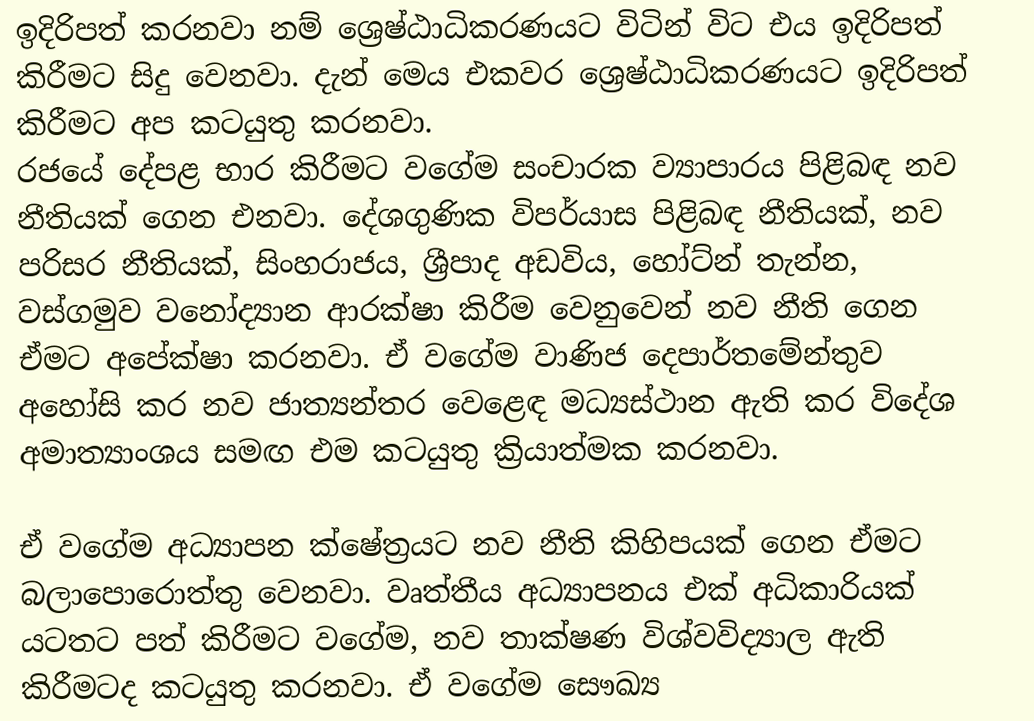ඉදිරිපත් කරනවා නම් ශ්‍රෙෂ්ඨාධිකරණයට විටින් විට එය ඉදිරිපත් කිරීමට සිදු වෙනවා. දැන් මෙය එකවර ශ්‍රෙෂ්ඨාධිකරණයට ඉදිරිපත් කිරීමට අප කටයුතු කරනවා.
රජයේ දේපළ භාර කිරීමට වගේම සංචාරක ව්‍යාපාරය පිළිබඳ නව නීතියක් ගෙන එනවා. දේශගුණික විපර්යාස පිළිබඳ නීතියක්, නව පරිසර නීතියක්, සිංහරාජය, ශ්‍රීපාද අඩවිය, හෝට්න් තැන්න, වස්ගමුව වනෝද්‍යාන ආරක්ෂා කිරීම වෙනුවෙන් නව නීති ගෙන ඒමට අපේක්ෂා කරනවා. ඒ වගේම වාණිජ දෙපාර්තමේන්තුව අහෝසි කර නව ජාත්‍යන්තර වෙළෙඳ මධ්‍යස්ථාන ඇති කර විදේශ අමාත්‍යාංශය සමඟ එම කටයුතු ක්‍රියාත්මක කරනවා.

ඒ වගේම අධ්‍යාපන ක්ෂේත්‍රයට නව නීති කිහිපයක් ගෙන ඒමට බලාපොරොත්තු වෙනවා. වෘත්තීය අධ්‍යාපනය එක් අධිකාරියක් යටතට පත් කිරීමට වගේම, නව තාක්ෂණ විශ්වවිද්‍යාල ඇති කිරීමටද කටයුතු කරනවා. ඒ වගේම සෞඛ්‍ය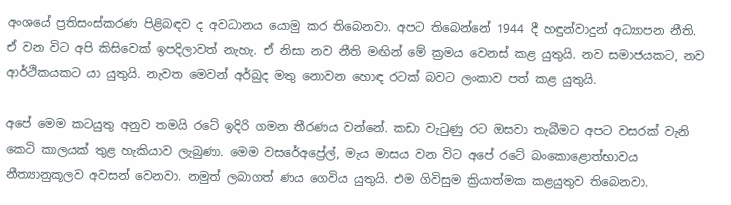අංශයේ ප්‍රතිසංස්කරණ පිළිබඳව ද අවධානය යොමු කර තිබෙනවා. අපට තිබෙන්නේ 1944 දී හඳුන්වාදුන් අධ්‍යාපන නීති. ඒ වන විට අපි කිසිවෙක් ඉපදිලාවත් නැහැ. ඒ නිසා නව නීති මඟින් මේ ක්‍රමය වෙනස් කළ යුතුයි. නව සමාජයකට, නව ආර්ථිකයකට යා යුතුයි. නැවත මෙවන් අර්බුද මතු නොවන හොඳ රටක් බවට ලංකාව පත් කළ යුතුයි.

අපේ මෙම කටයුතු අනුව තමයි රටේ ඉදිරි ගමන තීරණය වන්නේ. කඩා වැටුණු රට ඔසවා තැබීමට අපට වසරක් වැනි කෙටි කාලයක් තුළ හැකියාව ලැබුණා. මෙම වසරේඅප්‍රේල්, මැය මාසය වන විට අපේ රටේ බංකොළොත්භාවය නීත්‍යානුකූලව අවසන් වෙනවා. නමුත් ලබාගත් ණය ගෙවිය යුතුයි. එම ගිවිසුම ක්‍රියාත්මක කළයුතුව තිබෙනවා.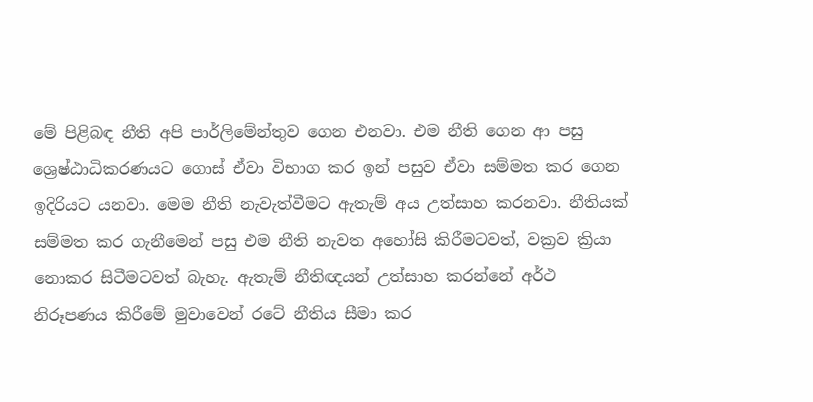මේ පිළිබඳ නීති අපි පාර්ලිමේන්තුව ගෙන එනවා. එම නීති ගෙන ආ පසු ශ්‍රෙෂ්ඨාධිකරණයට ගොස් ඒවා විභාග කර ඉන් පසුව ඒවා සම්මත කර ගෙන ඉදිරියට යනවා. මෙම නීති නැවැත්වීමට ඇතැම් අය උත්සාහ කරනවා. නීතියක් සම්මත කර ගැනීමෙන් පසු එම නීති නැවත අහෝසි කිරීමටවත්, වක්‍රව ක්‍රියා නොකර සිටීමටවත් බැහැ. ඇතැම් නීතිඥයන් උත්සාහ කරන්නේ අර්ථ නිරූපණය කිරීමේ මුවාවෙන් රටේ නීතිය සීමා කර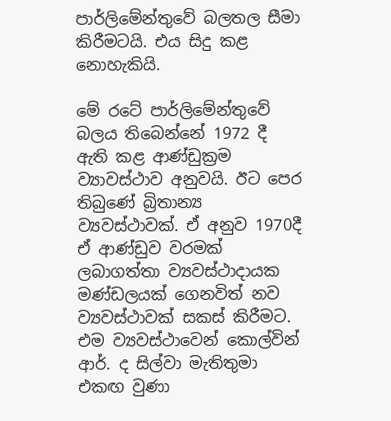පාර්ලිමේන්තුවේ බලතල සීමා කිරීමටයි. එය සිදු කළ නොහැකියි.

මේ රටේ පාර්ලිමේන්තුවේ බලය තිබෙන්නේ 1972 දී ඇති කළ ආණ්ඩුක්‍රම ව්‍යාවස්ථාව අනුවයි. ඊට පෙර තිබුණේ බ්‍රිතාන්‍ය ව්‍යවස්ථාවක්. ඒ අනුව 1970දී ඒ ආණ්ඩුව වරමක් ලබාගත්තා ව්‍යවස්ථාදායක මණ්ඩලයක් ගෙනවිත් නව ව්‍යවස්ථාවක් සකස් කිරීමට. එම ව්‍යවස්ථාවෙන් කොල්වින් ආර්. ද සිල්වා මැතිතුමා එකඟ වුණා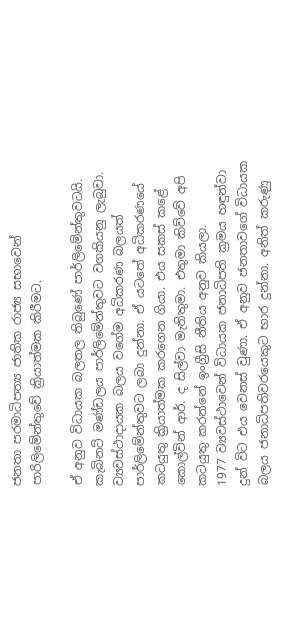ජනතා පරමාධිපත්‍ය ජාතික රාජ්‍ය සභාවෙන් පාරිලිමේන්තුවේ ක්‍රියාත්මක කිරීමට.

ඒ අනුව විධායක බලතල තිබුණේ පාර්ලිමේන්තුවටයි. කැබිනට් මණ්ඩලය පාර්ලිමේන්තුවට වගකියනු ලැබුවා. ව්‍යවස්ථාදායක බලය වගේම අධිකරණ බලයත් පාර්ලිමේන්තුවට ලබා දුන්නා. ඒ යටතේ අධිකරණයේ කටයුතු ක්‍රියාත්මක කරගෙන ගියා. එය සකස් කළේ කොල්වින් ආර්. ද සිල්වා මැතිතුමා. එතුමා කිව්වේ අපි කටයුතු කරන්නේ ඉංග්‍රීසි නීතිය අනුව කියලා.
1977 ව්‍යවස්ථාවෙන් විධායක ජනාධිපති ක්‍රමය හඳුන්වා දුන් විට එය වෙනස් වුණා. ඒ අනුව ජනතාවගේ විධායක බලය ජනාධිපතිවරයෙකුට භාර දුන්නා. අනිත් කරුණු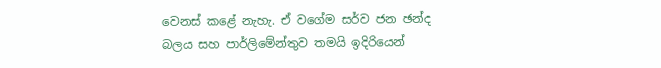වෙනස් කළේ නැහැ. ඒ වගේම සර්ව ජන ඡන්ද බලය සහ පාර්ලිමේන්තුව තමයි ඉදිරියෙන්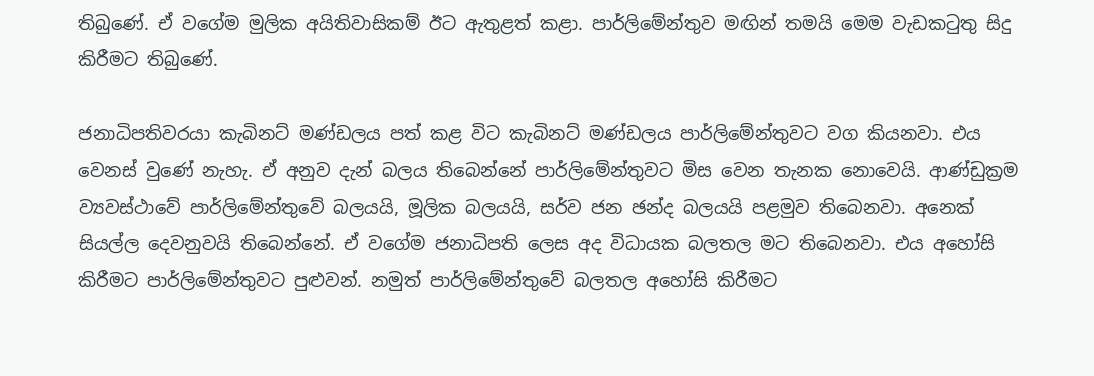තිබුණේ. ඒ වගේම මුලික අයිතිවාසිකම් ඊට ඇතුළත් කළා. පාර්ලිමේන්තුව මඟින් තමයි මෙම වැඩකටුතු සිදු කිරීමට තිබුණේ.

ජනාධිපතිවරයා කැබිනට් මණ්ඩලය පත් කළ විට කැබිනට් මණ්ඩලය පාර්ලිමේන්තුවට වග කියනවා. එය වෙනස් වුණේ නැහැ. ඒ අනුව දැන් බලය තිබෙන්නේ පාර්ලිමේන්තුවට මිස වෙන තැනක නොවෙයි. ආණ්ඩුක්‍රම ව්‍යවස්ථාවේ පාර්ලිමේන්තුවේ බලයයි, මූලික බලයයි, සර්ව ජන ඡන්ද බලයයි පළමුව තිබෙනවා. අනෙක් සියල්ල දෙවනුවයි තිබෙන්නේ. ඒ වගේම ජනාධිපති ලෙස අද විධායක බලතල මට තිබෙනවා. එය අහෝසි කිරීමට පාර්ලිමේන්තුවට පුළුවන්. නමුත් පාර්ලිමේන්තුවේ බලතල අහෝසි කිරීමට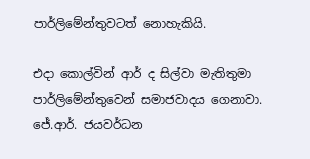පාර්ලිමේන්තුවටත් නොහැකියි.

එදා කොල්වින් ආර් ද සිල්වා මැතිතුමා පාර්ලිමේන්තුවෙන් සමාජවාදය ගෙනාවා. ජේ.ආර්. ජයවර්ධන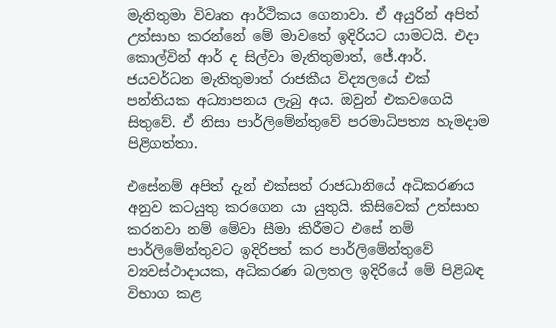මැතිතුමා විවෘත ආර්ථිකය ගෙනාවා. ඒ අයුරින් අපිත් උත්සාහ කරන්නේ මේ මාවතේ ඉදිරියට යාමටයි. එදා කොල්වින් ආර් ද සිල්වා මැතිතුමාත්, ජේ.ආර්. ජයවර්ධන මැතිතුමාත් රාජකීය විද්‍යලයේ එක් පන්තියක අධ්‍යාපනය ලැබු අය. ඔවුන් එකවගෙයි සිතුවේ. ඒ නිසා පාර්ලිමේන්තුවේ පරමාධිපත්‍ය හැමදාම පිළිගත්තා.

එසේනම් අපිත් දැන් එක්සත් රාජධානියේ අධිකරණය අනුව කටයුතු කරගෙන යා යුතුයි. කිසිවෙක් උත්සාහ කරනවා නම් මේවා සීමා කිරීමට එසේ නම් පාර්ලිමේන්තුවට ඉදිරිපත් කර පාර්ලිමේන්තුවේ ව්‍යවස්ථාදායක, අධිකරණ බලතල ඉදිරියේ මේ පිළිබඳ විභාග කළ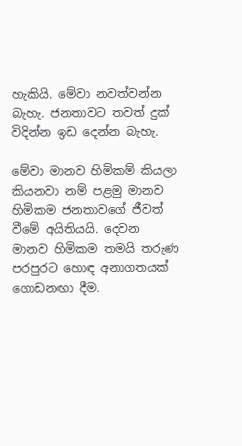හැකියි. මේවා නවත්වන්න බැහැ. ජනතාවට තවත් දුක් විදින්න ඉඩ දෙන්න බැහැ.

මේවා මානව හිමිකම් කියලා කියනවා නම් පළමු මානව හිමිකම ජනතාවගේ ජීවත් වීමේ අයිතියයි. දෙවන මානව හිමිකම තමයි තරුණ පරපුරට හොඳ අනාගතයක් ගොඩනඟා දීම.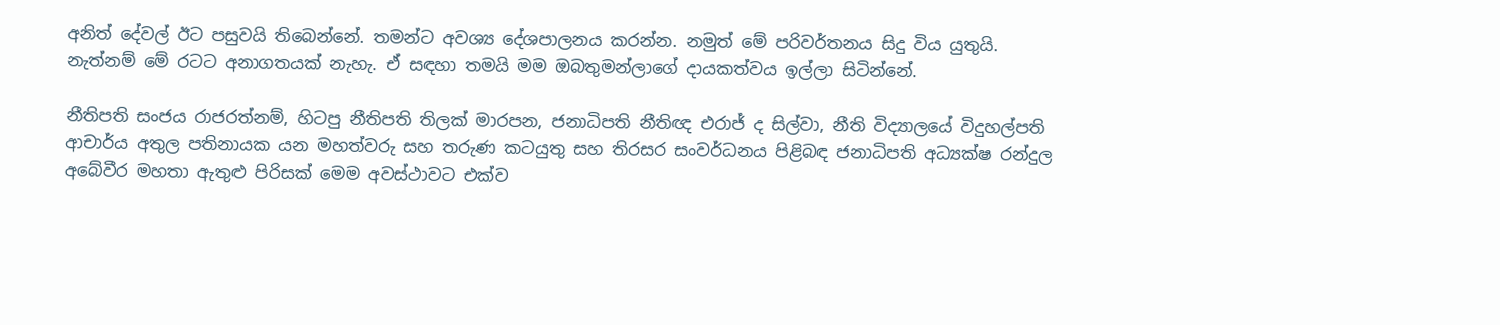අනිත් දේවල් ඊට පසුවයි තිබෙන්නේ. තමන්ට අවශ්‍ය දේශපාලනය කරන්න. නමුත් මේ පරිවර්තනය සිදු විය යුතුයි. නැත්නම් මේ රටට අනාගතයක් නැහැ. ඒ සඳහා තමයි මම ඔබතුමන්ලාගේ දායකත්වය ඉල්ලා සිටින්නේ.

නීතිපති සංජය රාජරත්නම්, හිටපු නීතිපති තිලක් මාරපන, ජනාධිපති නීතිඥ එරාජ් ද සිල්වා, නීති විද්‍යාලයේ විදුහල්පති ආචාර්ය අතුල පතිනායක යන මහත්වරු සහ තරුණ කටයුතු සහ තිරසර සංවර්ධනය පිළිබඳ ජනාධිපති අධ්‍යක්ෂ රන්දුල අබේවීර මහතා ඇතුළු පිරිසක් මෙම අවස්ථාවට එක්ව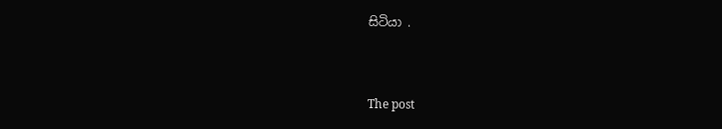සිටියා .



The post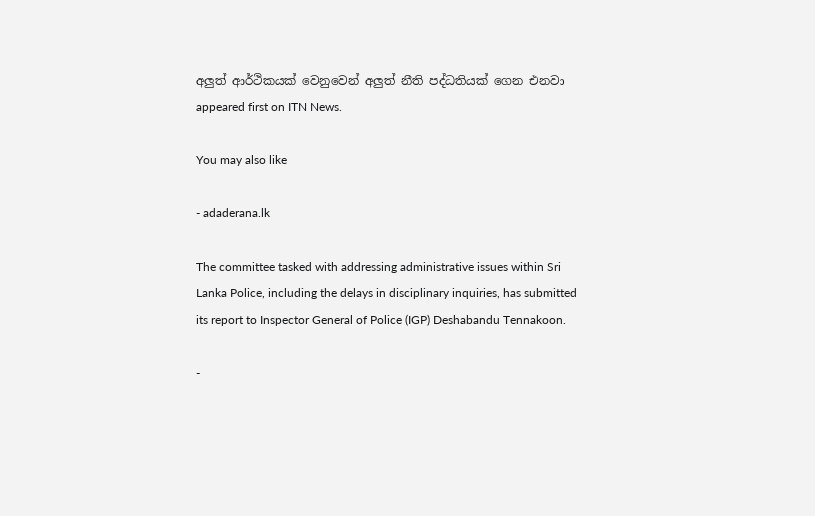අලුත් ආර්ථිකයක් වෙනුවෙන් අලුත් නීති පද්ධතියක් ගෙන එනවා appeared first on ITN News.

You may also like

- adaderana.lk

The committee tasked with addressing administrative issues within Sri Lanka Police, including the delays in disciplinary inquiries, has submitted its report to Inspector General of Police (IGP) Deshabandu Tennakoon.

-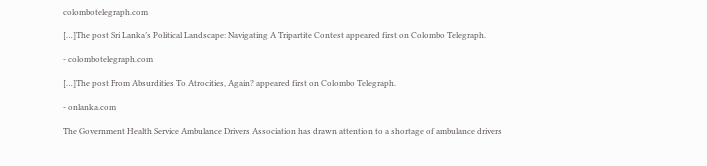colombotelegraph.com

[…]The post Sri Lanka’s Political Landscape: Navigating A Tripartite Contest appeared first on Colombo Telegraph.

- colombotelegraph.com

[…]The post From Absurdities To Atrocities, Again? appeared first on Colombo Telegraph.

- onlanka.com

The Government Health Service Ambulance Drivers Association has drawn attention to a shortage of ambulance drivers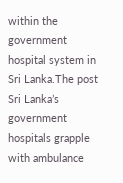within the government hospital system in Sri Lanka.The post Sri Lanka’s government hospitals grapple with ambulance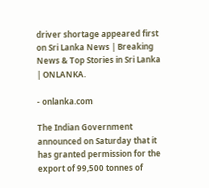driver shortage appeared first on Sri Lanka News | Breaking News & Top Stories in Sri Lanka | ONLANKA.

- onlanka.com

The Indian Government announced on Saturday that it has granted permission for the export of 99,500 tonnes of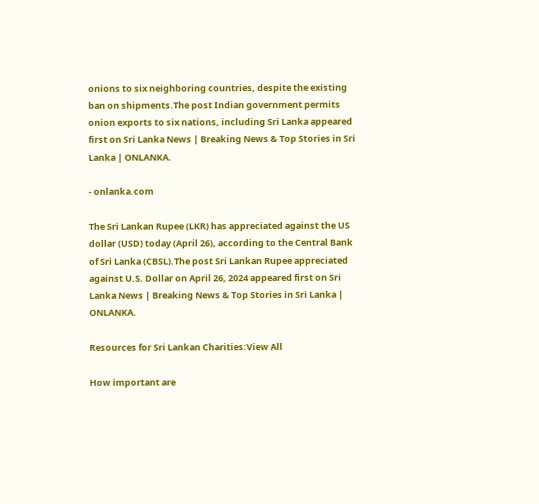onions to six neighboring countries, despite the existing ban on shipments.The post Indian government permits onion exports to six nations, including Sri Lanka appeared first on Sri Lanka News | Breaking News & Top Stories in Sri Lanka | ONLANKA.

- onlanka.com

The Sri Lankan Rupee (LKR) has appreciated against the US dollar (USD) today (April 26), according to the Central Bank of Sri Lanka (CBSL).The post Sri Lankan Rupee appreciated against U.S. Dollar on April 26, 2024 appeared first on Sri Lanka News | Breaking News & Top Stories in Sri Lanka | ONLANKA.

Resources for Sri Lankan Charities:View All

How important are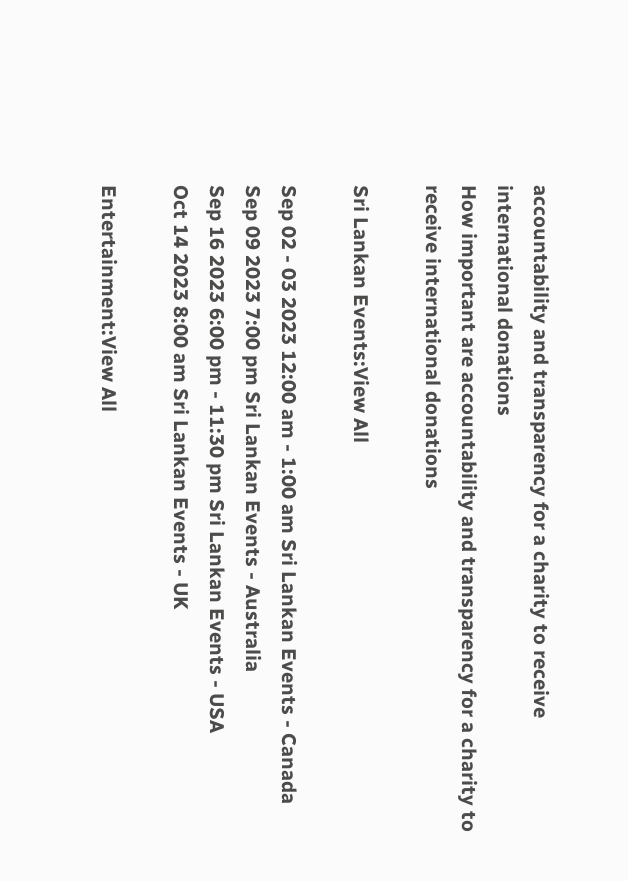accountability and transparency for a charity to receive international donations
How important are accountability and transparency for a charity to receive international donations

Sri Lankan Events:View All

Sep 02 - 03 2023 12:00 am - 1:00 am Sri Lankan Events - Canada
Sep 09 2023 7:00 pm Sri Lankan Events - Australia
Sep 16 2023 6:00 pm - 11:30 pm Sri Lankan Events - USA
Oct 14 2023 8:00 am Sri Lankan Events - UK

Entertainment:View All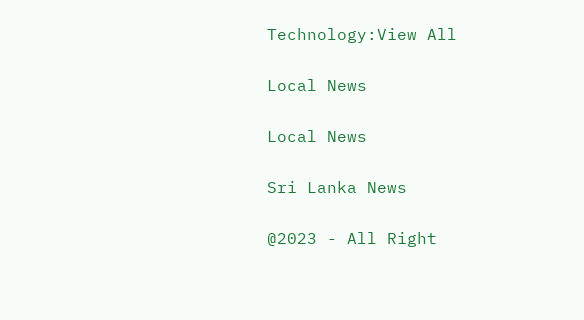Technology:View All

Local News

Local News

Sri Lanka News

@2023 - All Right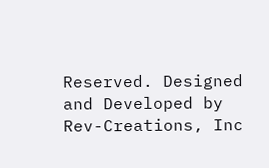Reserved. Designed and Developed by Rev-Creations, Inc